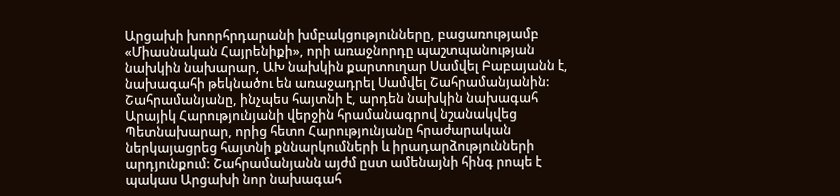Արցախի խոորհրդարանի խմբակցությունները, բացառությամբ «Միասնական Հայրենիքի», որի առաջնորդը պաշտպանության նախկին նախարար, ԱԽ նախկին քարտուղար Սամվել Բաբայանն է, նախագահի թեկնածու են առաջադրել Սամվել Շահրամանյանին: Շահրամանյանը, ինչպես հայտնի է, արդեն նախկին նախագահ Արայիկ Հարությունյանի վերջին հրամանագրով նշանակվեց Պետնախարար, որից հետո Հարությունյանը հրաժարական ներկայացրեց հայտնի քննարկումների և իրադարձությունների արդյունքում: Շահրամանյանն այժմ ըստ ամենայնի հինգ րոպե է պակաս Արցախի նոր նախագահ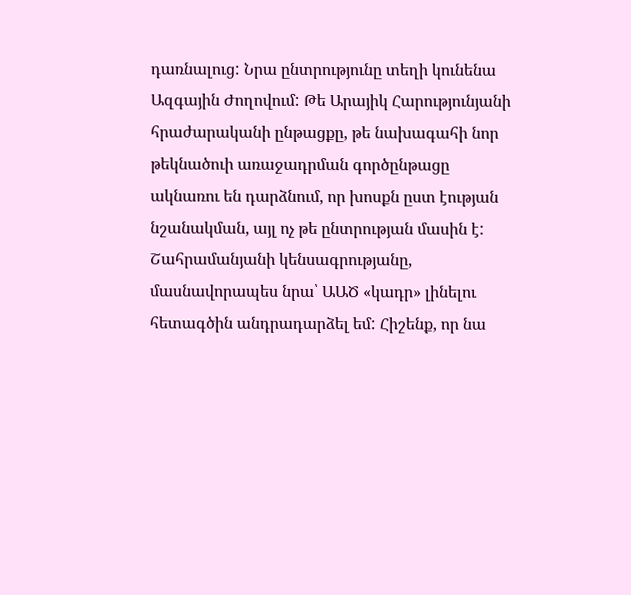դառնալուց: Նրա ընտրությունը տեղի կունենա Ազգային Ժողովում: Թե Արայիկ Հարությունյանի հրաժարականի ընթացքը, թե նախագահի նոր թեկնածուի առաջադրման գործընթացը ակնառու են դարձնում, որ խոսքն ըստ էության նշանակման, այլ ոչ թե ընտրության մասին է:
Շահրամանյանի կենսագրությանը, մասնավորապես նրա՝ ԱԱԾ «կադր» լինելու հետագծին անդրադարձել եմ: Հիշենք, որ նա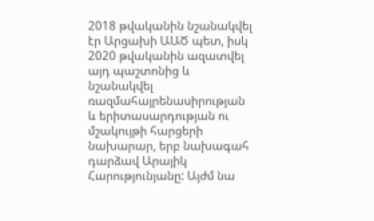2018 թվականին նշանակվել էր Արցախի ԱԱԾ պետ, իսկ 2020 թվականին ազատվել այդ պաշտոնից և նշանակվել ռազմահայրենասիրության և երիտասարդության ու մշակույթի հարցերի նախարար, երբ նախագահ դարձավ Արայիկ Հարությունյանը: Այժմ նա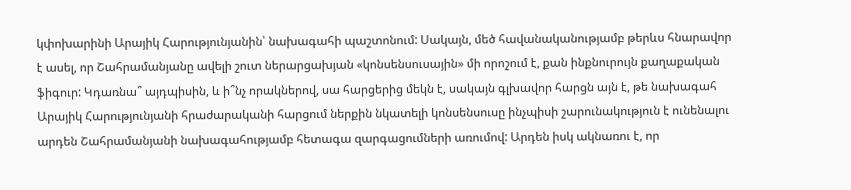կփոխարինի Արայիկ Հարությունյանին՝ նախագահի պաշտոնում: Սակայն, մեծ հավանականությամբ թերևս հնարավոր է ասել, որ Շահրամանյանը ավելի շուտ ներարցախյան «կոնսենսուսային» մի որոշում է, քան ինքնուրույն քաղաքական ֆիգուր: Կդառնա՞ այդպիսին, և ի՞նչ որակներով, սա հարցերից մեկն է, սակայն գլխավոր հարցն այն է, թե նախագահ Արայիկ Հարությունյանի հրաժարականի հարցում ներքին նկատելի կոնսենսուսը ինչպիսի շարունակություն է ունենալու արդեն Շահրամանյանի նախագահությամբ հետագա զարգացումների առումով: Արդեն իսկ ակնառու է, որ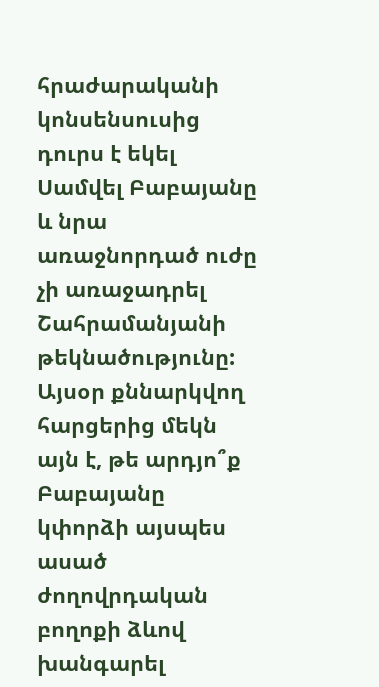հրաժարականի կոնսենսուսից դուրս է եկել Սամվել Բաբայանը և նրա առաջնորդած ուժը չի առաջադրել Շահրամանյանի թեկնածությունը: Այսօր քննարկվող հարցերից մեկն այն է, թե արդյո՞ք Բաբայանը կփորձի այսպես ասած ժողովրդական բողոքի ձևով խանգարել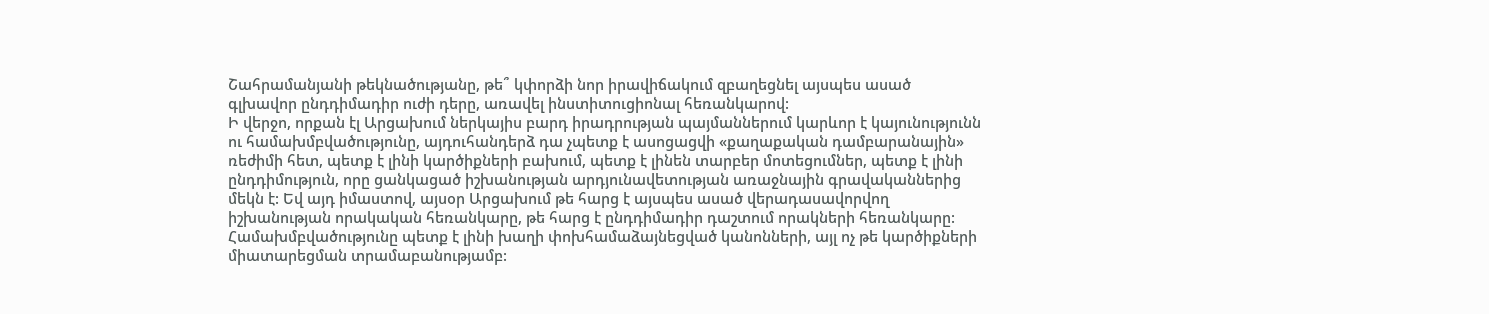Շահրամանյանի թեկնածությանը, թե՞ կփորձի նոր իրավիճակում զբաղեցնել այսպես ասած գլխավոր ընդդիմադիր ուժի դերը, առավել ինստիտուցիոնալ հեռանկարով:
Ի վերջո, որքան էլ Արցախում ներկայիս բարդ իրադրության պայմաններում կարևոր է կայունությունն ու համախմբվածությունը, այդուհանդերձ դա չպետք է ասոցացվի «քաղաքական դամբարանային» ռեժիմի հետ, պետք է լինի կարծիքների բախում, պետք է լինեն տարբեր մոտեցումներ, պետք է լինի ընդդիմություն, որը ցանկացած իշխանության արդյունավետության առաջնային գրավականներից մեկն է: Եվ այդ իմաստով, այսօր Արցախում թե հարց է այսպես ասած վերադասավորվող իշխանության որակական հեռանկարը, թե հարց է ընդդիմադիր դաշտում որակների հեռանկարը: Համախմբվածությունը պետք է լինի խաղի փոխհամաձայնեցված կանոնների, այլ ոչ թե կարծիքների միատարեցման տրամաբանությամբ: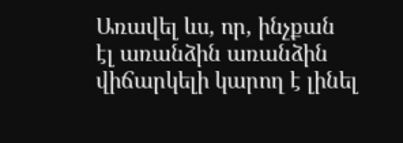Առավել ևս, որ, ինչքան էլ առանձին առանձին վիճարկելի կարող է լինել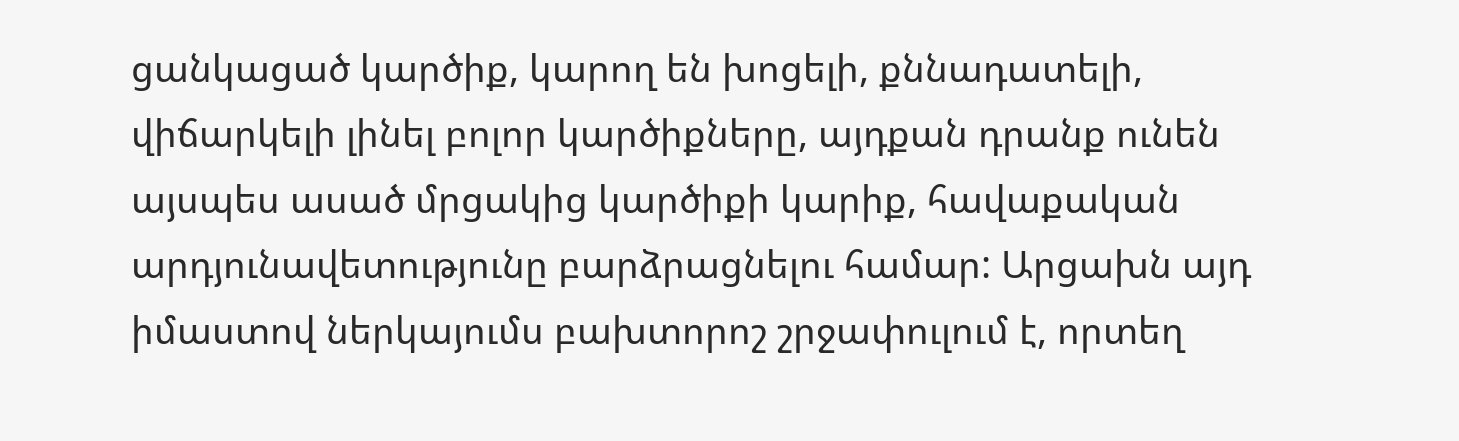ցանկացած կարծիք, կարող են խոցելի, քննադատելի, վիճարկելի լինել բոլոր կարծիքները, այդքան դրանք ունեն այսպես ասած մրցակից կարծիքի կարիք, հավաքական արդյունավետությունը բարձրացնելու համար: Արցախն այդ իմաստով ներկայումս բախտորոշ շրջափուլում է, որտեղ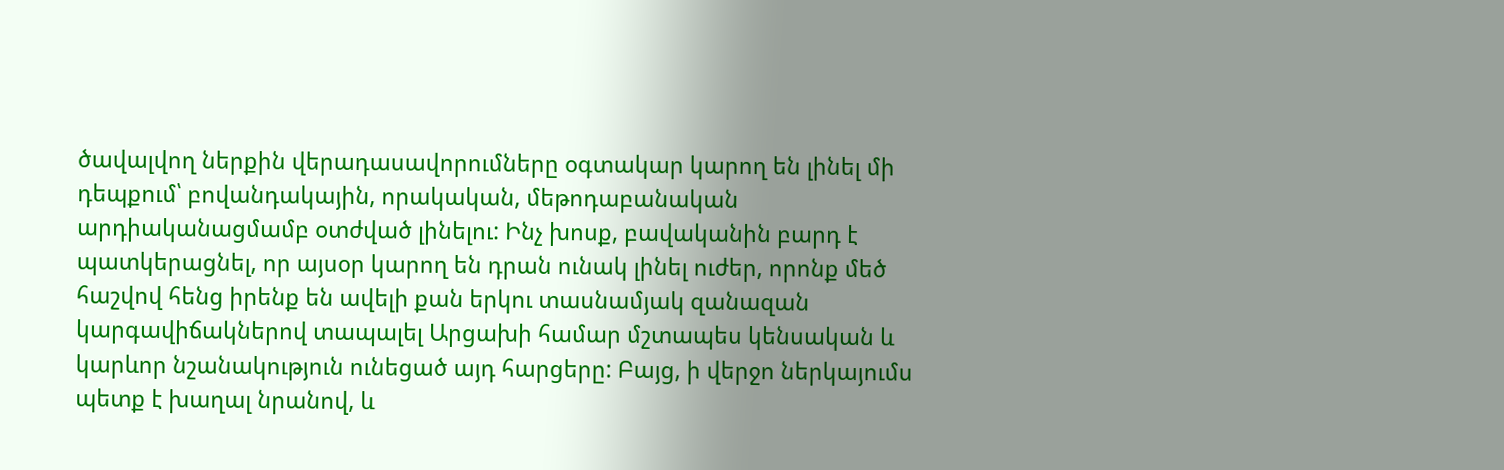ծավալվող ներքին վերադասավորումները օգտակար կարող են լինել մի դեպքում՝ բովանդակային, որակական, մեթոդաբանական արդիականացմամբ օտժված լինելու: Ինչ խոսք, բավականին բարդ է պատկերացնել, որ այսօր կարող են դրան ունակ լինել ուժեր, որոնք մեծ հաշվով հենց իրենք են ավելի քան երկու տասնամյակ զանազան կարգավիճակներով տապալել Արցախի համար մշտապես կենսական և կարևոր նշանակություն ունեցած այդ հարցերը: Բայց, ի վերջո ներկայումս պետք է խաղալ նրանով, և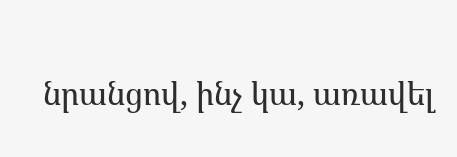նրանցով, ինչ կա, առավել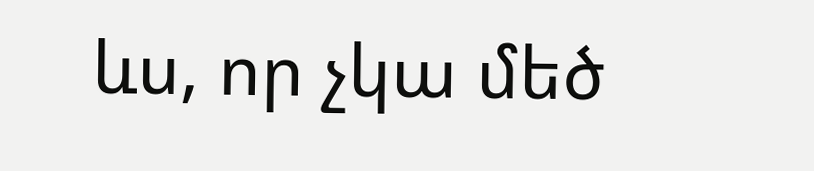ևս, որ չկա մեծ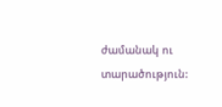ժամանակ ու տարածություն: